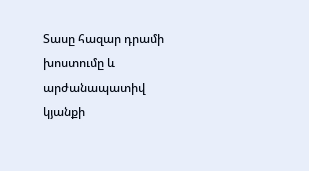Տասը հազար դրամի խոստումը և արժանապատիվ կյանքի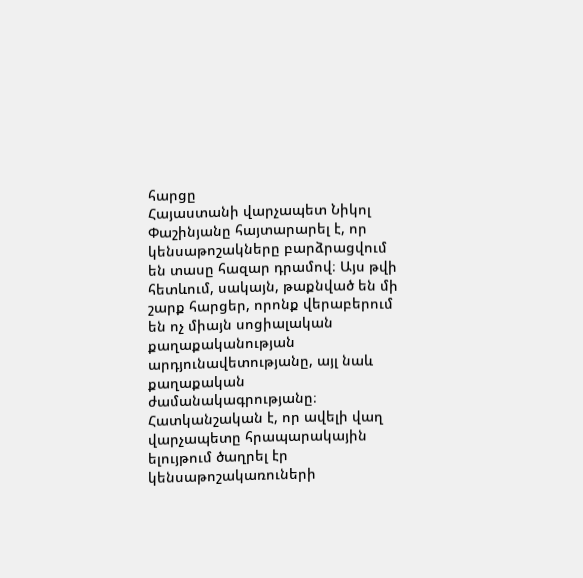հարցը
Հայաստանի վարչապետ Նիկոլ Փաշինյանը հայտարարել է, որ կենսաթոշակները բարձրացվում են տասը հազար դրամով։ Այս թվի հետևում, սակայն, թաքնված են մի շարք հարցեր, որոնք վերաբերում են ոչ միայն սոցիալական քաղաքականության արդյունավետությանը, այլ նաև քաղաքական ժամանակագրությանը։
Հատկանշական է, որ ավելի վաղ վարչապետը հրապարակային ելույթում ծաղրել էր կենսաթոշակառուների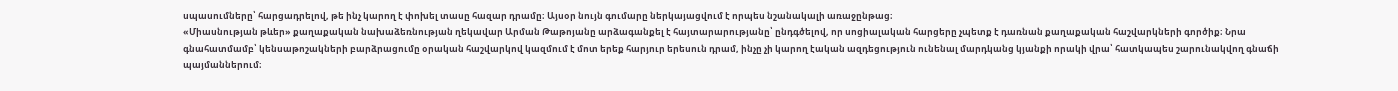սպասումները՝ հարցադրելով, թե ինչ կարող է փոխել տասը հազար դրամը։ Այսօր նույն գումարը ներկայացվում է որպես նշանակալի առաջընթաց։
«Միասնության թևեր» քաղաքական նախաձեռնության ղեկավար Արման Թաթոյանը արձագանքել է հայտարարությանը՝ ընդգծելով, որ սոցիալական հարցերը չպետք է դառնան քաղաքական հաշվարկների գործիք։ Նրա գնահատմամբ՝ կենսաթոշակների բարձրացումը օրական հաշվարկով կազմում է մոտ երեք հարյուր երեսուն դրամ, ինչը չի կարող էական ազդեցություն ունենալ մարդկանց կյանքի որակի վրա՝ հատկապես շարունակվող գնաճի պայմաններում։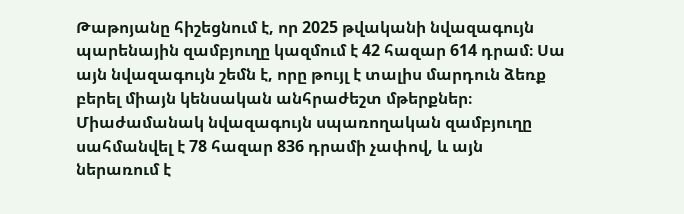Թաթոյանը հիշեցնում է, որ 2025 թվականի նվազագույն պարենային զամբյուղը կազմում է 42 հազար 614 դրամ։ Սա այն նվազագույն շեմն է, որը թույլ է տալիս մարդուն ձեռք բերել միայն կենսական անհրաժեշտ մթերքներ։ Միաժամանակ նվազագույն սպառողական զամբյուղը սահմանվել է 78 հազար 836 դրամի չափով, և այն ներառում է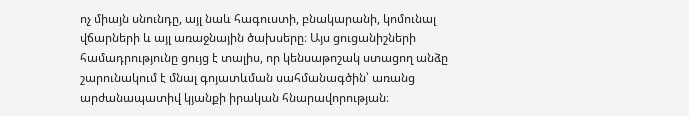ոչ միայն սնունդը, այլ նաև հագուստի, բնակարանի, կոմունալ վճարների և այլ առաջնային ծախսերը։ Այս ցուցանիշների համադրությունը ցույց է տալիս, որ կենսաթոշակ ստացող անձը շարունակում է մնալ գոյատևման սահմանագծին՝ առանց արժանապատիվ կյանքի իրական հնարավորության։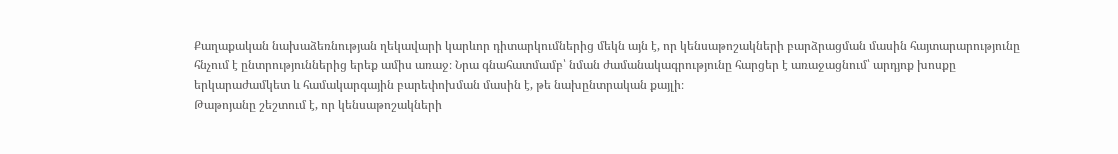Քաղաքական նախաձեռնության ղեկավարի կարևոր դիտարկումներից մեկն այն է, որ կենսաթոշակների բարձրացման մասին հայտարարությունը հնչում է ընտրություններից երեք ամիս առաջ։ Նրա գնահատմամբ՝ նման ժամանակագրությունը հարցեր է առաջացնում՝ արդյոք խոսքը երկարաժամկետ և համակարգային բարեփոխման մասին է, թե նախընտրական քայլի։
Թաթոյանը շեշտում է, որ կենսաթոշակների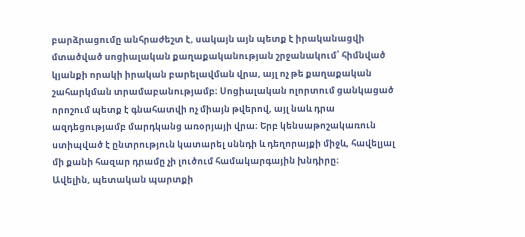բարձրացումը անհրաժեշտ է, սակայն այն պետք է իրականացվի մտածված սոցիալական քաղաքականության շրջանակում՝ հիմնված կյանքի որակի իրական բարելավման վրա, այլ ոչ թե քաղաքական շահարկման տրամաբանությամբ։ Սոցիալական ոլորտում ցանկացած որոշում պետք է գնահատվի ոչ միայն թվերով, այլ նաև դրա ազդեցությամբ մարդկանց առօրյայի վրա։ Երբ կենսաթոշակառուն ստիպված է ընտրություն կատարել սննդի և դեղորայքի միջև, հավելյալ մի քանի հազար դրամը չի լուծում համակարգային խնդիրը։
Ավելին, պետական պարտքի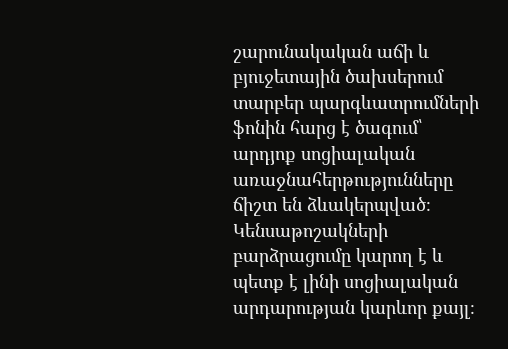շարունակական աճի և բյուջետային ծախսերում տարբեր պարգևատրումների ֆոնին հարց է ծագում՝ արդյոք սոցիալական առաջնահերթությունները ճիշտ են ձևակերպված։ Կենսաթոշակների բարձրացումը կարող է և պետք է լինի սոցիալական արդարության կարևոր քայլ։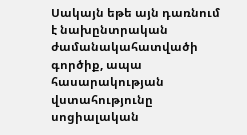Սակայն եթե այն դառնում է նախընտրական ժամանակահատվածի գործիք, ապա հասարակության վստահությունը սոցիալական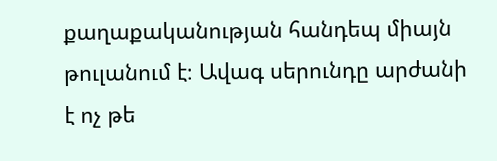քաղաքականության հանդեպ միայն թուլանում է։ Ավագ սերունդը արժանի է ոչ թե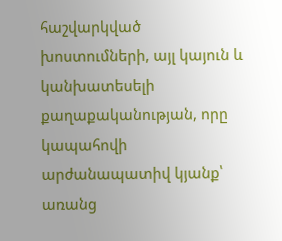հաշվարկված խոստումների, այլ կայուն և կանխատեսելի քաղաքականության, որը կապահովի արժանապատիվ կյանք՝ առանց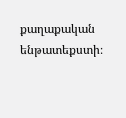քաղաքական ենթատեքստի։